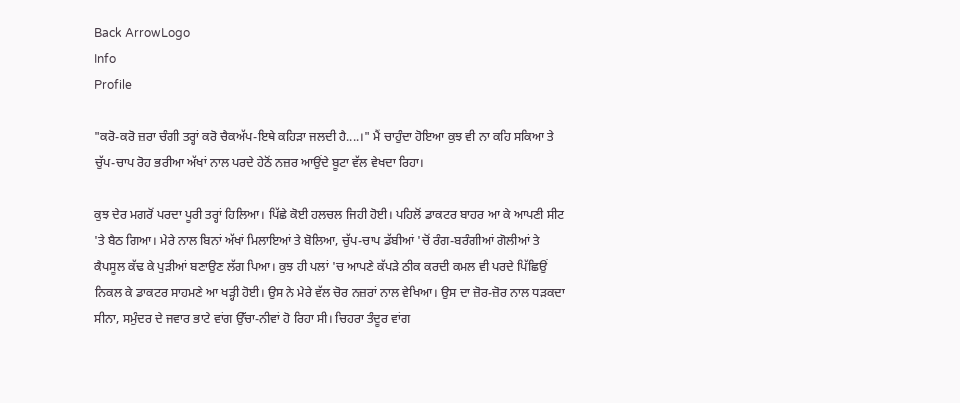Back ArrowLogo
Info
Profile

"ਕਰੋ-ਕਰੋ ਜ਼ਰਾ ਚੰਗੀ ਤਰ੍ਹਾਂ ਕਰੋ ਚੈਕਅੱਪ-ਇਥੇ ਕਹਿੜਾ ਜਲਦੀ ਹੈ....।" ਮੈਂ ਚਾਹੁੰਦਾ ਹੋਇਆ ਕੁਝ ਵੀ ਨਾ ਕਹਿ ਸਕਿਆ ਤੇ ਚੁੱਪ-ਚਾਪ ਰੋਹ ਭਰੀਆ ਅੱਖਾਂ ਨਾਲ ਪਰਦੇ ਹੇਠੋਂ ਨਜ਼ਰ ਆਉਂਦੇ ਬੂਟਾ ਵੱਲ ਵੇਖਦਾ ਰਿਹਾ।

ਕੁਝ ਦੇਰ ਮਗਰੋਂ ਪਰਦਾ ਪੂਰੀ ਤਰ੍ਹਾਂ ਹਿਲਿਆ। ਪਿੱਛੇ ਕੋਈ ਹਲਚਲ ਜਿਹੀ ਹੋਈ। ਪਹਿਲੋਂ ਡਾਕਟਰ ਬਾਹਰ ਆ ਕੇ ਆਪਣੀ ਸੀਟ 'ਤੇ ਬੈਠ ਗਿਆ। ਮੇਰੇ ਨਾਲ ਬਿਨਾਂ ਅੱਖਾਂ ਮਿਲਾਇਆਂ ਤੇ ਬੋਲਿਆ, ਚੁੱਪ-ਚਾਪ ਡੱਬੀਆਂ 'ਚੋਂ ਰੰਗ-ਬਰੰਗੀਆਂ ਗੋਲੀਆਂ ਤੇ ਕੈਪਸੂਲ ਕੱਢ ਕੇ ਪੁੜੀਆਂ ਬਣਾਉਣ ਲੱਗ ਪਿਆ। ਕੁਝ ਹੀ ਪਲਾਂ 'ਚ ਆਪਣੇ ਕੱਪੜੇ ਠੀਕ ਕਰਦੀ ਕਮਲ ਵੀ ਪਰਦੇ ਪਿੱਛਿਉਂ ਨਿਕਲ ਕੇ ਡਾਕਟਰ ਸਾਹਮਣੇ ਆ ਖੜ੍ਹੀ ਹੋਈ। ਉਸ ਨੇ ਮੇਰੇ ਵੱਲ ਚੋਰ ਨਜ਼ਰਾਂ ਨਾਲ ਵੇਖਿਆ। ਉਸ ਦਾ ਜ਼ੋਰ-ਜ਼ੋਰ ਨਾਲ ਧੜਕਦਾ ਸੀਨਾ, ਸਮੁੰਦਰ ਦੇ ਜਵਾਰ ਭਾਟੇ ਵਾਂਗ ਉੱਚਾ-ਨੀਵਾਂ ਹੋ ਰਿਹਾ ਸੀ। ਚਿਹਰਾ ਤੰਦੂਰ ਵਾਂਗ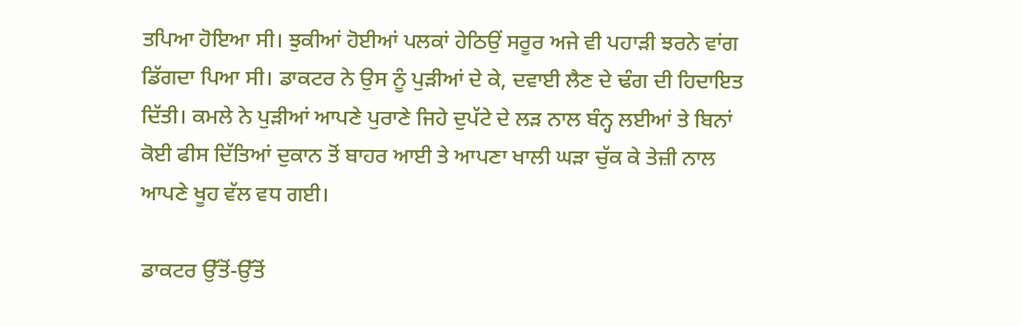ਤਪਿਆ ਹੋਇਆ ਸੀ। ਝੁਕੀਆਂ ਹੋਈਆਂ ਪਲਕਾਂ ਹੇਠਿਉਂ ਸਰੂਰ ਅਜੇ ਵੀ ਪਹਾੜੀ ਝਰਨੇ ਵਾਂਗ ਡਿੱਗਦਾ ਪਿਆ ਸੀ। ਡਾਕਟਰ ਨੇ ਉਸ ਨੂੰ ਪੁੜੀਆਂ ਦੇ ਕੇ, ਦਵਾਈ ਲੈਣ ਦੇ ਢੰਗ ਦੀ ਹਿਦਾਇਤ ਦਿੱਤੀ। ਕਮਲੇ ਨੇ ਪੁੜੀਆਂ ਆਪਣੇ ਪੁਰਾਣੇ ਜਿਹੇ ਦੁਪੱਟੇ ਦੇ ਲੜ ਨਾਲ ਬੰਨ੍ਹ ਲਈਆਂ ਤੇ ਬਿਨਾਂ ਕੋਈ ਫੀਸ ਦਿੱਤਿਆਂ ਦੁਕਾਨ ਤੋਂ ਬਾਹਰ ਆਈ ਤੇ ਆਪਣਾ ਖਾਲੀ ਘੜਾ ਚੁੱਕ ਕੇ ਤੇਜ਼ੀ ਨਾਲ ਆਪਣੇ ਖੂਹ ਵੱਲ ਵਧ ਗਈ।

ਡਾਕਟਰ ਉੱਤੋਂ-ਉੱਤੋਂ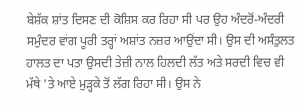ਬੇਸ਼ੱਕ ਸ਼ਾਂਤ ਦਿਸਣ ਦੀ ਕੋਸ਼ਿਸ ਕਰ ਰਿਹਾ ਸੀ ਪਰ ਉਹ ਅੰਦਰੋਂ-ਅੰਦਰੀ ਸਮੁੰਦਰ ਵਾਂਗ ਪੂਰੀ ਤਰ੍ਹਾਂ ਅਸ਼ਾਂਤ ਨਜ਼ਰ ਆਉਂਦਾ ਸੀ। ਉਸ ਦੀ ਅਸੰਤੁਲਤ ਹਾਲਤ ਦਾ ਪਤਾ ਉਸਦੀ ਤੇਜ਼ੀ ਨਾਲ ਹਿਲਦੀ ਲੱਤ ਅਤੇ ਸਰਦੀ ਵਿਚ ਵੀ ਮੱਥੇ 'ਤੇ ਆਏ ਮੁੜ੍ਹਕੇ ਤੋਂ ਲੱਗ ਰਿਹਾ ਸੀ। ਉਸ ਨੇ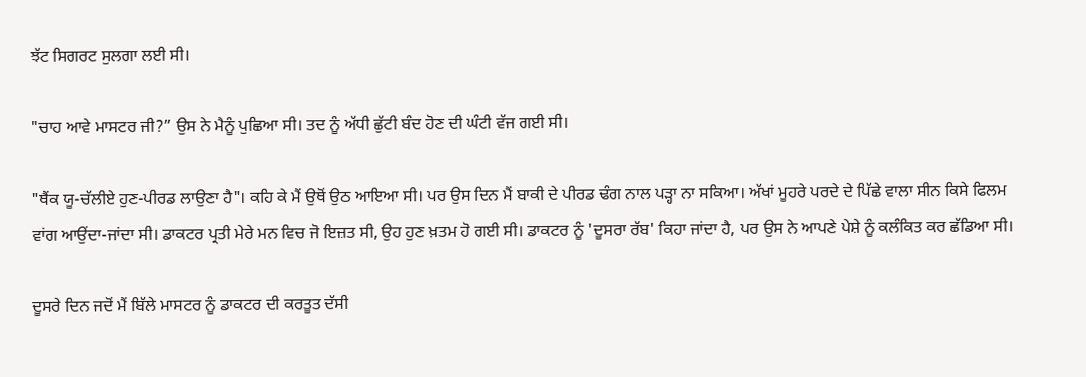ਝੱਟ ਸਿਗਰਟ ਸੁਲਗਾ ਲਈ ਸੀ।

"ਚਾਹ ਆਵੇ ਮਾਸਟਰ ਜੀ?” ਉਸ ਨੇ ਮੈਨੂੰ ਪੁਛਿਆ ਸੀ। ਤਦ ਨੂੰ ਅੱਧੀ ਛੁੱਟੀ ਬੰਦ ਹੋਣ ਦੀ ਘੰਟੀ ਵੱਜ ਗਈ ਸੀ।

"ਥੈਂਕ ਯੂ-ਚੱਲੀਏ ਹੁਣ-ਪੀਰਡ ਲਾਉਣਾ ਹੈ"। ਕਹਿ ਕੇ ਮੈਂ ਉਥੋਂ ਉਠ ਆਇਆ ਸੀ। ਪਰ ਉਸ ਦਿਨ ਮੈਂ ਬਾਕੀ ਦੇ ਪੀਰਡ ਢੰਗ ਨਾਲ ਪੜ੍ਹਾ ਨਾ ਸਕਿਆ। ਅੱਖਾਂ ਮੂਹਰੇ ਪਰਦੇ ਦੇ ਪਿੱਛੇ ਵਾਲਾ ਸੀਨ ਕਿਸੇ ਫਿਲਮ ਵਾਂਗ ਆਉਂਦਾ-ਜਾਂਦਾ ਸੀ। ਡਾਕਟਰ ਪ੍ਰਤੀ ਮੇਰੇ ਮਨ ਵਿਚ ਜੋ ਇਜ਼ਤ ਸੀ, ਉਹ ਹੁਣ ਖ਼ਤਮ ਹੋ ਗਈ ਸੀ। ਡਾਕਟਰ ਨੂੰ 'ਦੂਸਰਾ ਰੱਬ' ਕਿਹਾ ਜਾਂਦਾ ਹੈ, ਪਰ ਉਸ ਨੇ ਆਪਣੇ ਪੇਸ਼ੇ ਨੂੰ ਕਲੰਕਿਤ ਕਰ ਛੱਡਿਆ ਸੀ।

ਦੂਸਰੇ ਦਿਨ ਜਦੋਂ ਮੈਂ ਬਿੱਲੇ ਮਾਸਟਰ ਨੂੰ ਡਾਕਟਰ ਦੀ ਕਰਤੂਤ ਦੱਸੀ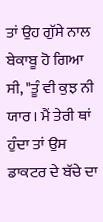ਤਾਂ ਉਹ ਗੁੱਸੇ ਨਾਲ ਬੇਕਾਬੂ ਹੋ ਗਿਆ ਸੀ, "ਤੂੰ ਵੀ ਕੁਝ ਨੀ ਯਾਰ। ਮੈਂ ਤੇਰੀ ਥਾਂ ਹੁੰਦਾ ਤਾਂ ਉਸ ਡਾਕਟਰ ਦੇ ਬੱਚੇ ਦਾ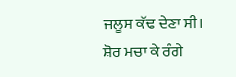ਜਲੂਸ ਕੱਢ ਦੇਣਾ ਸੀ। ਸ਼ੋਰ ਮਚਾ ਕੇ ਰੰਗੇ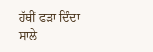ਹੱਥੀਂ ਫੜਾ ਦਿੰਦਾ ਸਾਲੇ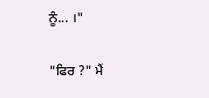ਨੂੰ... ।"

"ਫਿਰ ?" ਮੈਂ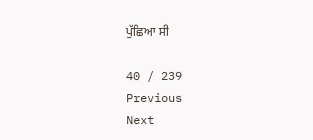ਪੁੱਛਿਆ ਸੀ

40 / 239
Previous
Next